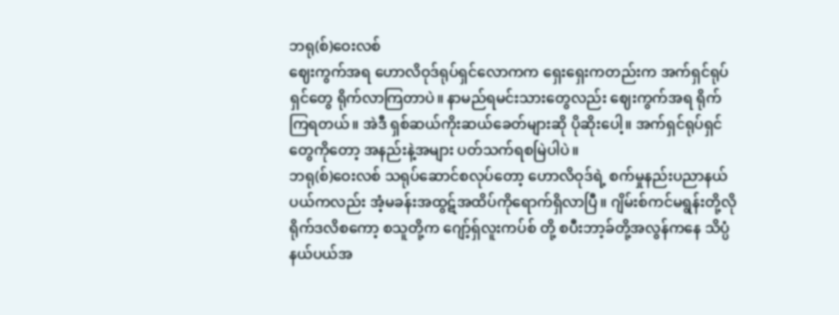ဘရု(စ်)ဝေးလစ်
ဈေးကွက်အရ ဟောလိဝုဒ်ရုပ်ရှင်လောကက ရှေးရှေးကတည်းက အက်ရှင်ရုပ်ရှင်တွေ ရိုက်လာကြတာပဲ။ နာမည်ရမင်းသားတွေလည်း ဈေးကွက်အရ ရိုက်ကြရတယ်။ အဲဒီ ရှစ်ဆယ်ကိုးဆယ်ခေတ်များဆို ပိုဆိုးပေါ့။ အက်ရှင်ရုပ်ရှင်တွေကိုတော့ အနည်းနဲ့အများ ပတ်သက်ရစမြဲပါပဲ။
ဘရု(စ်)ဝေးလစ် သရုပ်ဆောင်စလုပ်တော့ ဟောလိဝုဒ်ရဲ့ စက်မှုနည်းပညာနယ်ပယ်ကလည်း အံ့မခန်းအထွဋ်အထိပ်ကိုရောက်ရှိလာပြီ။ ဂျိမ်းစ်ကင်မရွန်းတို့လို ရိုက်ဒလိစကော့ စသူတို့က ဂျော့်ရှ်လူးကပ်စ် တို့ စပီးဘာ့ခ်တို့အလွန်ကနေ သိပ္ပံနယ်ပယ်အ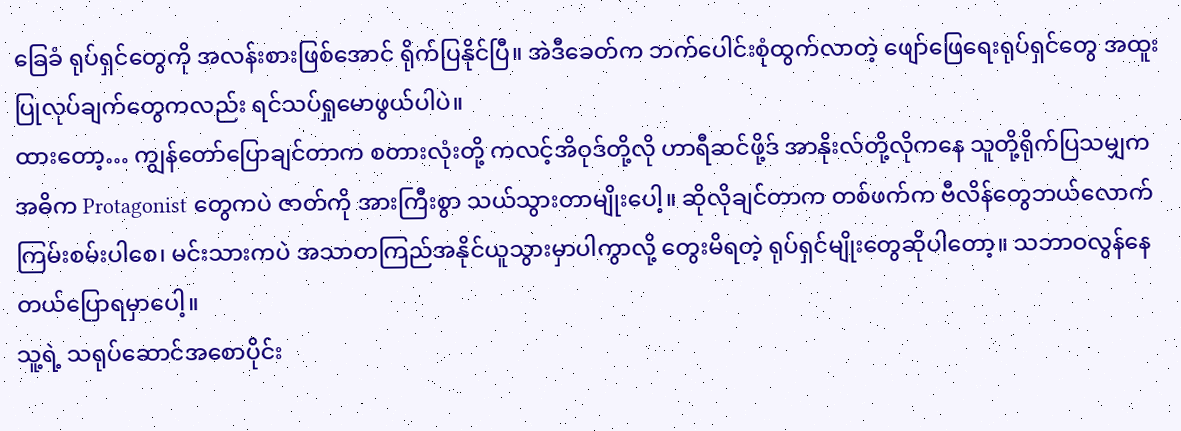ခြေခံ ရုပ်ရှင်တွေကို အလန်းစားဖြစ်အောင် ရိုက်ပြနိုင်ပြီ။ အဲဒီခေတ်က ဘက်ပေါင်းစုံထွက်လာတဲ့ ဖျော်ဖြေရေးရုပ်ရှင်တွေ အထူးပြုလုပ်ချက်တွေကလည်း ရင်သပ်ရှုမောဖွယ်ပါပဲ။
ထားတော့… ကျွန်တော်ပြောချင်တာက စတားလုံးတို့ ကလင့်အိဝုဒ်တို့လို ဟာရီဆင်ဖို့ဒ် အာနိုးလ်တို့လိုကနေ သူတို့ရိုက်ပြသမျှက အဓိက Protagonist တွေကပဲ ဇာတ်ကို အားကြီးစွာ သယ်သွားတာမျိုးပေါ့။ ဆိုလိုချင်တာက တစ်ဖက်က ဗီလိန်တွေဘယ်လောက်ကြမ်းစမ်းပါစေ၊ မင်းသားကပဲ အသာတကြည်အနိုင်ယူသွားမှာပါကွာလို့ တွေးမိရတဲ့ ရုပ်ရှင်မျိုးတွေဆိုပါတော့။ သဘာဝလွန်နေတယ်ပြောရမှာပေါ့။
သူ့ရဲ့ သရုပ်ဆောင်အစောပိုင်း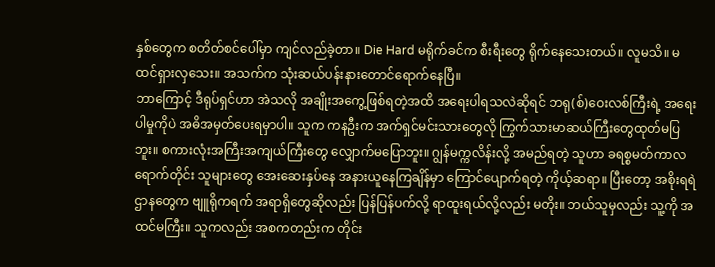နှစ်တွေက စတိတ်စင်ပေါ်မှာ ကျင်လည်ခဲ့တာ။ Die Hard မရိုက်ခင်က စီးရီးတွေ ရိုက်နေသေးတယ်။ လူမသိ။ မထင်ရှားလှသေး။ အသက်က သုံးဆယ်ပန်းနားတောင်ရောက်နေပြီ။
ဘာကြောင့် ဒီရုပ်ရှင်ဟာ အဲသလို အချိုးအကွေ့ဖြစ်ရတဲ့အထိ အရေးပါရသလဲဆိုရင် ဘရု(စ်)ဝေးလစ်ကြီးရဲ့ အရေးပါမှုကိုပဲ အဓိအမှတ်ပေးရမှာပါ။ သူက ကနဦးက အက်ရှင်မင်းသားတွေလို ကြွက်သားမာဆယ်ကြီးတွေထုတ်မပြဘူး။ စကားလုံးအကြီးအကျယ်ကြီးတွေ လျှောက်မပြောဘူး။ ဂျွန်မက္ကလိန်းလို့ အမည်ရတဲ့ သူဟာ ခရစ္စမတ်ကာလရောက်တိုင်း သူများတွေ အေးဆေးနှပ်နေ အနားယူနေကြချိန်မှာ ကြောင်ပျောက်ရတဲ့ ကိုယ့်ဆရာ။ ပြီးတော့ အစိုးရရဲဌာနတွေက ဗျူရိုကရက် အရာရှိတွေဆိုလည်း ပြန်ပြန်ပက်လို့ ရာထူးရယ်လို့လည်း မတိုး။ ဘယ်သူမှလည်း သူ့ကို အထင်မကြီး။ သူကလည်း အစကတည်းက တိုင်း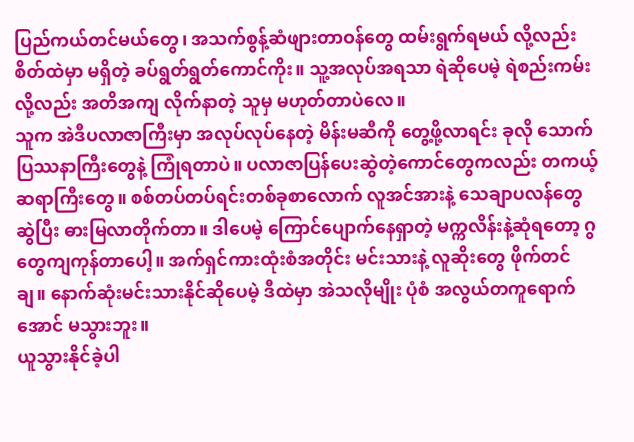ပြည်ကယ်တင်မယ်တွေ၊ အသက်စွန့်ဆံဖျားတာဝန်တွေ ထမ်းရွက်ရမယ် လို့လည်း စိတ်ထဲမှာ မရှိတဲ့ ခပ်ရွတ်ရွတ်ကောင်ကိုး။ သူ့အလုပ်အရသာ ရဲဆိုပေမဲ့ ရဲစည်းကမ်းလို့လည်း အတိအကျ လိုက်နာတဲ့ သူမှ မဟုတ်တာပဲလေ။
သူက အဲဒီပလာဇာကြီးမှာ အလုပ်လုပ်နေတဲ့ မိန်းမဆီကို တွေ့ဖို့လာရင်း ခုလို သောက်ပြဿနာကြီးတွေနဲ့ ကြုံရတာပဲ။ ပလာဇာပြန်ပေးဆွဲတဲ့ကောင်တွေကလည်း တကယ့်ဆရာကြီးတွေ။ စစ်တပ်တပ်ရင်းတစ်ခုစာလောက် လူအင်အားနဲ့ သေချာပလန်တွေဆွဲပြီး ဓားမြလာတိုက်တာ။ ဒါပေမဲ့ ကြောင်ပျောက်နေရှာတဲ့ မက္ကလိန်းနဲ့ဆုံရတော့ ဂွတွေကျကုန်တာပေါ့။ အက်ရှင်ကားထုံးစံအတိုင်း မင်းသားနဲ့ လူဆိုးတွေ ဖိုက်တင်ချ။ နောက်ဆုံးမင်းသားနိုင်ဆိုပေမဲ့ ဒီထဲမှာ အဲသလိုမျိုး ပုံစံ အလွယ်တကူရောက်အောင် မသွားဘူး။
ယူသွားနိုင်ခဲ့ပါ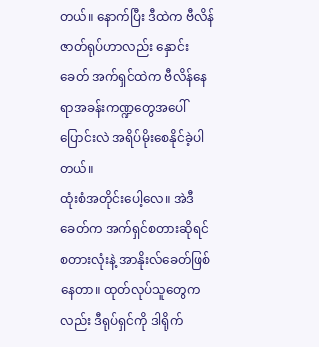တယ်။ နောက်ပြီး ဒီထဲက ဗီလိန်ဇာတ်ရုပ်ဟာလည်း နှောင်းခေတ် အက်ရှင်ထဲက ဗီလိန်နေရာအခန်းကဏ္ဍတွေအပေါ် ပြောင်းလဲ အရိပ်မိုးစေနိုင်ခဲ့ပါတယ်။
ထုံးစံအတိုင်းပေါ့လေ။ အဲဒီခေတ်က အက်ရှင်စတားဆိုရင် စတားလုံးနဲ့ အာနိုးလ်ခေတ်ဖြစ်နေတာ။ ထုတ်လုပ်သူတွေကလည်း ဒီရုပ်ရှင်ကို ဒါရိုက်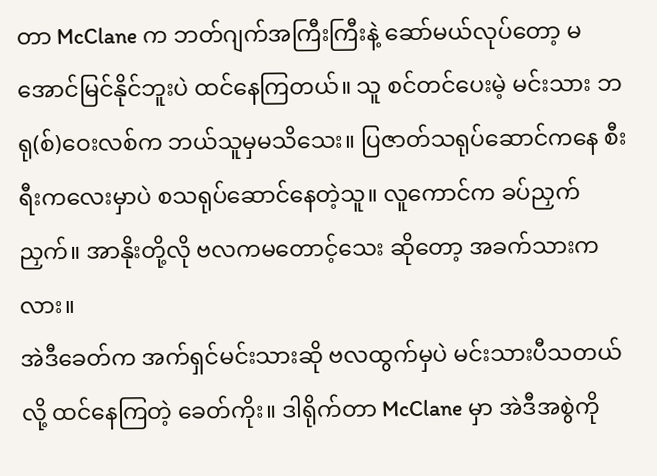တာ McClane က ဘတ်ဂျက်အကြီးကြီးနဲ့ ဆော်မယ်လုပ်တော့ မအောင်မြင်နိုင်ဘူးပဲ ထင်နေကြတယ်။ သူ စင်တင်ပေးမဲ့ မင်းသား ဘရု(စ်)ဝေးလစ်က ဘယ်သူမှမသိသေး။ ပြဇာတ်သရုပ်ဆောင်ကနေ စီးရီးကလေးမှာပဲ စသရုပ်ဆောင်နေတဲ့သူ။ လူကောင်က ခပ်ညှက်ညှက်။ အာနိုးတို့လို ဗလကမတောင့်သေး ဆိုတော့ အခက်သားကလား။
အဲဒီခေတ်က အက်ရှင်မင်းသားဆို ဗလထွက်မှပဲ မင်းသားပီသတယ်လို့ ထင်နေကြတဲ့ ခေတ်ကိုး။ ဒါရိုက်တာ McClane မှာ အဲဒီအစွဲကို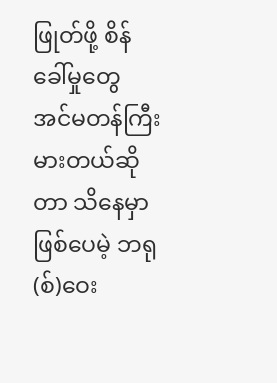ဖြုတ်ဖို့ စိန်ခေါ်မှုတွေ အင်မတန်ကြီးမားတယ်ဆိုတာ သိနေမှာဖြစ်ပေမဲ့ ဘရု(စ်)ဝေး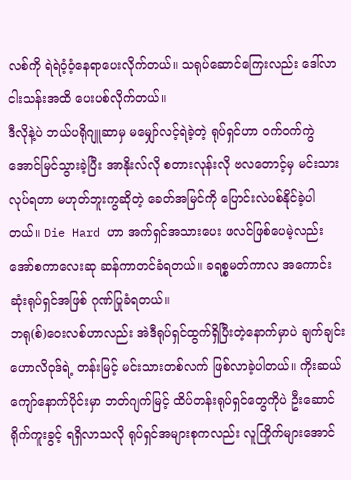လစ်ကို ရဲရဲဝံ့ဝံ့နေရာပေးလိုက်တယ်။ သရုပ်ဆောင်ကြေးလည်း ဒေါ်လာငါးသန်းအထိ ပေးပစ်လိုက်တယ်။
ဒီလိုနဲ့ပဲ ဘယ်ပရိုဂျူဆာမှ မမျှော်လင့်ရဲခဲ့တဲ့ ရုပ်ရှင်ဟာ ဝက်ဝက်ကွဲအောင်မြင်သွားခဲ့ပြီး အာနိုးလ်လို စတားလုန်းလို ဗလတောင့်မှ မင်းသားလုပ်ရတာ မဟုတ်ဘူးကွဆိုတဲ့ ခေတ်အမြင်ကို ပြောင်းလဲပစ်နိုင်ခဲ့ပါတယ်။ Die Hard ဟာ အက်ရှင်အသားပေး ဖလင်ဖြစ်ပေမဲ့လည်း အော်စကာလေးဆု ဆန်ကာတင်ခံရတယ်။ ခရစ္စမတ်ကာလ အကောင်းဆုံးရုပ်ရှင်အဖြစ် ဂုဏ်ပြုခံရတယ်။
ဘရု(စ်)ဝေးလစ်ဟာလည်း အဲဒီရုပ်ရှင်ထွက်ရှိပြီးတဲ့နောက်မှာပဲ ချက်ချင်းဟောလိဝုဒ်ရဲ့ တန်းမြင့် မင်းသားတစ်လက် ဖြစ်လာခဲ့ပါတယ်။ ကိုးဆယ်ကျော်နောက်ပိုင်းမှာ ဘတ်ဂျက်မြင့် ထိပ်တန်းရုပ်ရှင်တွေကိုပဲ ဦးဆောင်ရိုက်ကူးခွင့် ရရှိလာသလို ရုပ်ရှင်အများစုကလည်း လူကြိုက်များအောင်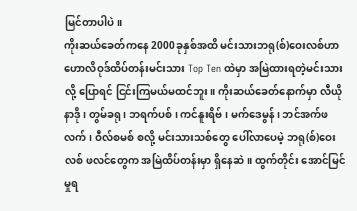မြင်တာပါပဲ။
ကိုးဆယ်ခေတ်ကနေ 2000ခုနှစ်အထိ မင်းသားဘရု(စ်)ဝေးလစ်ဟာ ဟောလိဝုဒ်ထိပ်တန်းမင်းသား Top Ten ထဲမှာ အမြဲထားရတဲ့မင်းသားလို့ ပြောရင် ငြင်းကြမယ်မထင်ဘူး။ ကိုးဆယ်ခေတ်နောက်မှာ လီယိုနာဒို ၊ တွမ်ခရု ၊ ဘရက်ပစ် ၊ ကင်နူးရိဗ် ၊ မက်ဒေမွန် ၊ ဘင်အက်ဖလက် ၊ ဝီလ်စမစ် စလို့ မင်းသားသစ်တွေ ပေါ်လာပေမဲ့ ဘရု(စ်)ဝေးလစ် ဖလင်တွေက အမြဲထိပ်တန်းမှာ ရှိနေဆဲ။ ထွက်တိုင်း အောင်မြင်မှုရ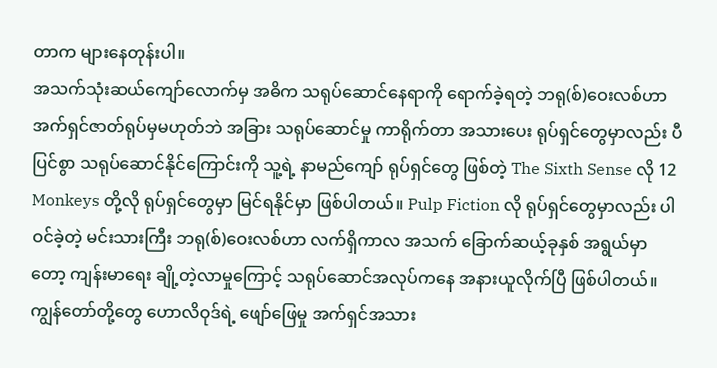တာက များနေတုန်းပါ။
အသက်သုံးဆယ်ကျော်လောက်မှ အဓိက သရုပ်ဆောင်နေရာကို ရောက်ခဲ့ရတဲ့ ဘရု(စ်)ဝေးလစ်ဟာ အက်ရှင်ဇာတ်ရုပ်မှမဟုတ်ဘဲ အခြား သရုပ်ဆောင်မှု ကာရိုက်တာ အသားပေး ရုပ်ရှင်တွေမှာလည်း ပီပြင်စွာ သရုပ်ဆောင်နိုင်ကြောင်းကို သူ့ရဲ့ နာမည်ကျော် ရုပ်ရှင်တွေ ဖြစ်တဲ့ The Sixth Sense လို 12 Monkeys တို့လို ရုပ်ရှင်တွေမှာ မြင်ရနိုင်မှာ ဖြစ်ပါတယ်။ Pulp Fiction လို ရုပ်ရှင်တွေမှာလည်း ပါဝင်ခဲ့တဲ့ မင်းသားကြီး ဘရု(စ်)ဝေးလစ်ဟာ လက်ရှိကာလ အသက် ခြောက်ဆယ့်ခုနှစ် အရွယ်မှာတော့ ကျန်းမာရေး ချို့တဲ့လာမှုကြောင့် သရုပ်ဆောင်အလုပ်ကနေ အနားယူလိုက်ပြီ ဖြစ်ပါတယ်။
ကျွန်တော်တို့တွေ ဟောလိဝုဒ်ရဲ့ ဖျော်ဖြေမှု အက်ရှင်အသား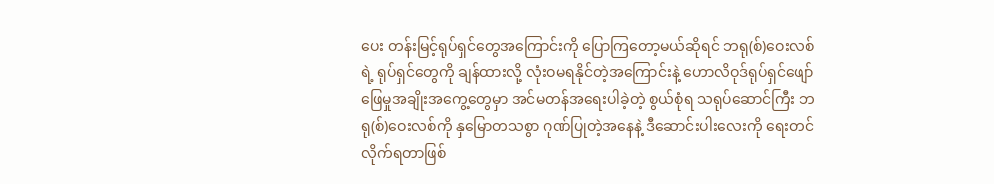ပေး တန်းမြင့်ရုပ်ရှင်တွေအကြောင်းကို ပြောကြတော့မယ်ဆိုရင် ဘရု(စ်)ဝေးလစ်ရဲ့ ရုပ်ရှင်တွေကို ချန်ထားလို့ လုံးဝမရနိုင်တဲ့အကြောင်းနဲ့ ဟောလိဝုဒ်ရုပ်ရှင်ဖျော်ဖြေမှုအချိုးအကွေ့တွေမှာ အင်မတန်အရေးပါခဲ့တဲ့ စွယ်စုံရ သရုပ်ဆောင်ကြီး ဘရု(စ်)ဝေးလစ်ကို နှမြောတသစွာ ဂုဏ်ပြုတဲ့အနေနဲ့ ဒီဆောင်းပါးလေးကို ရေးတင်လိုက်ရတာဖြစ်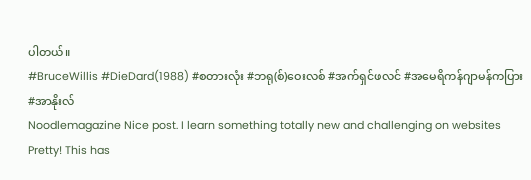ပါတယ်။
#BruceWillis #DieDard(1988) #စတားလုံး #ဘရု(စ်)ဝေးလစ် #အက်ရှင်ဖလင် #အမေရိကန်ဂျာမန်ကပြား #အာနိုးလ်
Noodlemagazine Nice post. I learn something totally new and challenging on websites
Pretty! This has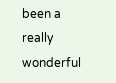been a really wonderful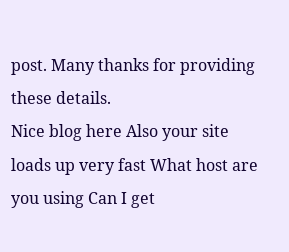post. Many thanks for providing these details.
Nice blog here Also your site loads up very fast What host are you using Can I get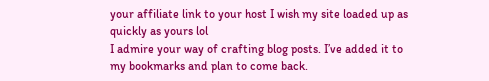your affiliate link to your host I wish my site loaded up as quickly as yours lol
I admire your way of crafting blog posts. I’ve added it to my bookmarks and plan to come back.